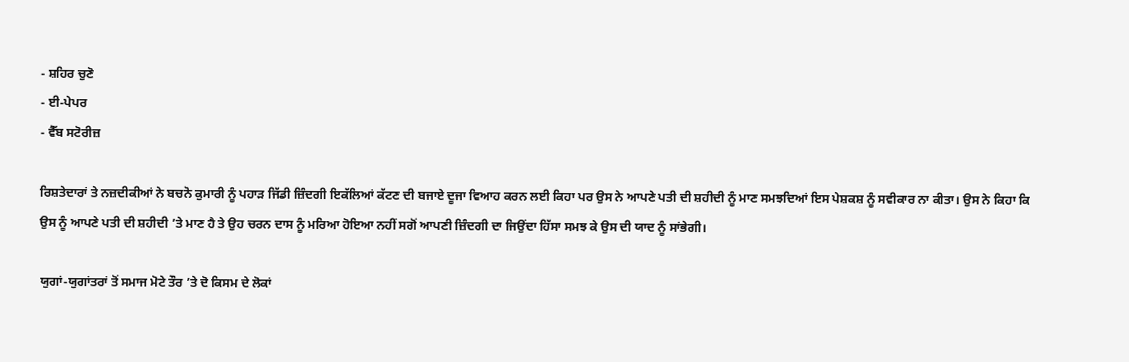- ਸ਼ਹਿਰ ਚੁਣੋ
- ਈ-ਪੇਪਰ
- ਵੈੱਬ ਸਟੋਰੀਜ਼

ਰਿਸ਼ਤੇਦਾਰਾਂ ਤੇ ਨਜ਼ਦੀਕੀਆਂ ਨੇ ਬਚਨੋ ਕੁਮਾਰੀ ਨੂੰ ਪਹਾੜ ਜਿੱਡੀ ਜ਼ਿੰਦਗੀ ਇਕੱਲਿਆਂ ਕੱਟਣ ਦੀ ਬਜਾਏ ਦੂਜਾ ਵਿਆਹ ਕਰਨ ਲਈ ਕਿਹਾ ਪਰ ਉਸ ਨੇ ਆਪਣੇ ਪਤੀ ਦੀ ਸ਼ਹੀਦੀ ਨੂੰ ਮਾਣ ਸਮਝਦਿਆਂ ਇਸ ਪੇਸ਼ਕਸ਼ ਨੂੰ ਸਵੀਕਾਰ ਨਾ ਕੀਤਾ। ਉਸ ਨੇ ਕਿਹਾ ਕਿ ਉਸ ਨੂੰ ਆਪਣੇ ਪਤੀ ਦੀ ਸ਼ਹੀਦੀ ’ਤੇ ਮਾਣ ਹੈ ਤੇ ਉਹ ਚਰਨ ਦਾਸ ਨੂੰ ਮਰਿਆ ਹੋਇਆ ਨਹੀਂ ਸਗੋਂ ਆਪਣੀ ਜ਼ਿੰਦਗੀ ਦਾ ਜਿਉਂਦਾ ਹਿੱਸਾ ਸਮਝ ਕੇ ਉਸ ਦੀ ਯਾਦ ਨੂੰ ਸਾਂਭੇਗੀ।

ਯੁਗਾਂ-ਯੁਗਾਂਤਰਾਂ ਤੋਂ ਸਮਾਜ ਮੋਟੇ ਤੌਰ ’ਤੇ ਦੋ ਕਿਸਮ ਦੇ ਲੋਕਾਂ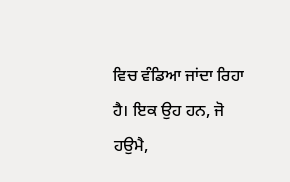ਵਿਚ ਵੰਡਿਆ ਜਾਂਦਾ ਰਿਹਾ ਹੈ। ਇਕ ਉਹ ਹਨ, ਜੋ ਹਉਮੈ,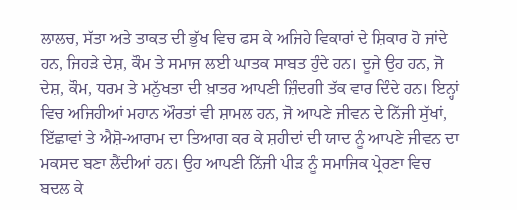ਲਾਲਚ, ਸੱਤਾ ਅਤੇ ਤਾਕਤ ਦੀ ਭੁੱਖ ਵਿਚ ਫਸ ਕੇ ਅਜਿਹੇ ਵਿਕਾਰਾਂ ਦੇ ਸ਼ਿਕਾਰ ਹੋ ਜਾਂਦੇ ਹਨ, ਜਿਹੜੇ ਦੇਸ਼, ਕੌਮ ਤੇ ਸਮਾਜ ਲਈ ਘਾਤਕ ਸਾਬਤ ਹੁੰਦੇ ਹਨ। ਦੂਜੇ ਉਹ ਹਨ, ਜੋ ਦੇਸ਼, ਕੌਮ, ਧਰਮ ਤੇ ਮਨੁੱਖਤਾ ਦੀ ਖ਼ਾਤਰ ਆਪਣੀ ਜ਼ਿੰਦਗੀ ਤੱਕ ਵਾਰ ਦਿੰਦੇ ਹਨ। ਇਨ੍ਹਾਂ ਵਿਚ ਅਜਿਹੀਆਂ ਮਹਾਨ ਔਰਤਾਂ ਵੀ ਸ਼ਾਮਲ ਹਨ, ਜੋ ਆਪਣੇ ਜੀਵਨ ਦੇ ਨਿੱਜੀ ਸੁੱਖਾਂ, ਇੱਛਾਵਾਂ ਤੇ ਐਸ਼ੋ-ਆਰਾਮ ਦਾ ਤਿਆਗ ਕਰ ਕੇ ਸ਼ਹੀਦਾਂ ਦੀ ਯਾਦ ਨੂੰ ਆਪਣੇ ਜੀਵਨ ਦਾ ਮਕਸਦ ਬਣਾ ਲੈਂਦੀਆਂ ਹਨ। ਉਹ ਆਪਣੀ ਨਿੱਜੀ ਪੀੜ ਨੂੰ ਸਮਾਜਿਕ ਪ੍ਰੇਰਣਾ ਵਿਚ ਬਦਲ ਕੇ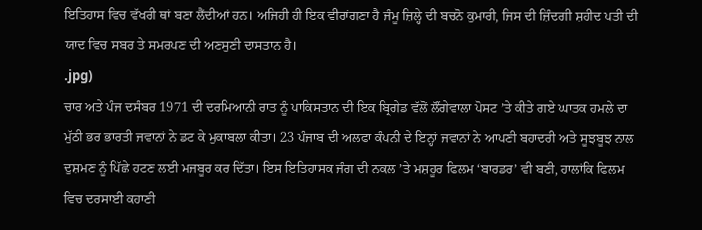ਇਤਿਹਾਸ ਵਿਚ ਵੱਖਰੀ ਥਾਂ ਬਣਾ ਲੈਂਦੀਆਂ ਹਨ। ਅਜਿਹੀ ਹੀ ਇਕ ਵੀਰਾਂਗਣਾ ਹੈ ਜੰਮੂ ਜ਼ਿਲ੍ਹੇ ਦੀ ਬਚਨੋ ਕੁਮਾਰੀ, ਜਿਸ ਦੀ ਜ਼ਿੰਦਗੀ ਸ਼ਹੀਦ ਪਤੀ ਦੀ ਯਾਦ ਵਿਚ ਸਬਰ ਤੇ ਸਮਰਪਣ ਦੀ ਅਣਸੁਣੀ ਦਾਸਤਾਨ ਹੈ।
.jpg)
ਚਾਰ ਅਤੇ ਪੰਜ ਦਸੰਬਰ 1971 ਦੀ ਦਰਮਿਆਨੀ ਰਾਤ ਨੂੰ ਪਾਕਿਸਤਾਨ ਦੀ ਇਕ ਬ੍ਰਿਗੇਡ ਵੱਲੋਂ ਲੌਂਗੇਵਾਲਾ ਪੋਸਟ ’ਤੇ ਕੀਤੇ ਗਏ ਘਾਤਕ ਹਮਲੇ ਦਾ ਮੁੱਠੀ ਭਰ ਭਾਰਤੀ ਜਵਾਨਾਂ ਨੇ ਡਟ ਕੇ ਮੁਕਾਬਲਾ ਕੀਤਾ। 23 ਪੰਜਾਬ ਦੀ ਅਲਫਾ ਕੰਪਨੀ ਦੇ ਇਨ੍ਹਾਂ ਜਵਾਨਾਂ ਨੇ ਆਪਣੀ ਬਹਾਦਰੀ ਅਤੇ ਸੂਝਬੂਝ ਨਾਲ ਦੁਸ਼ਮਣ ਨੂੰ ਪਿੱਛੇ ਹਟਣ ਲਈ ਮਜਬੂਰ ਕਰ ਦਿੱਤਾ। ਇਸ ਇਤਿਹਾਸਕ ਜੰਗ ਦੀ ਨਕਲ ’ਤੇ ਮਸ਼ਹੂਰ ਫਿਲਮ ‘ਬਾਰਡਰ’ ਵੀ ਬਣੀ, ਹਾਲਾਂਕਿ ਫਿਲਮ ਵਿਚ ਦਰਸਾਈ ਕਹਾਣੀ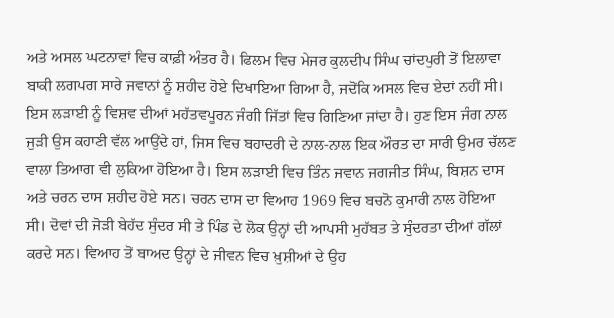ਅਤੇ ਅਸਲ ਘਟਨਾਵਾਂ ਵਿਚ ਕਾਫ਼ੀ ਅੰਤਰ ਹੈ। ਫਿਲਮ ਵਿਚ ਮੇਜਰ ਕੁਲਦੀਪ ਸਿੰਘ ਚਾਂਦਪੁਰੀ ਤੋਂ ਇਲਾਵਾ ਬਾਕੀ ਲਗਪਗ ਸਾਰੇ ਜਵਾਨਾਂ ਨੂੰ ਸ਼ਹੀਦ ਹੋਏ ਦਿਖਾਇਆ ਗਿਆ ਹੈ, ਜਦੋਂਕਿ ਅਸਲ ਵਿਚ ਏਦਾਂ ਨਹੀਂ ਸੀ। ਇਸ ਲੜਾਈ ਨੂੰ ਵਿਸ਼ਵ ਦੀਆਂ ਮਹੱਤਵਪੂਰਨ ਜੰਗੀ ਜਿੱਤਾਂ ਵਿਚ ਗਿਣਿਆ ਜਾਂਦਾ ਹੈ। ਹੁਣ ਇਸ ਜੰਗ ਨਾਲ ਜੁੜੀ ਉਸ ਕਹਾਣੀ ਵੱਲ ਆਉਂਦੇ ਹਾਂ, ਜਿਸ ਵਿਚ ਬਹਾਦਰੀ ਦੇ ਨਾਲ-ਨਾਲ ਇਕ ਔਰਤ ਦਾ ਸਾਰੀ ਉਮਰ ਚੱਲਣ ਵਾਲਾ ਤਿਆਗ ਵੀ ਲੁਕਿਆ ਹੋਇਆ ਹੈ। ਇਸ ਲੜਾਈ ਵਿਚ ਤਿੰਨ ਜਵਾਨ ਜਗਜੀਤ ਸਿੰਘ, ਬਿਸ਼ਨ ਦਾਸ ਅਤੇ ਚਰਨ ਦਾਸ ਸ਼ਹੀਦ ਹੋਏ ਸਨ। ਚਰਨ ਦਾਸ ਦਾ ਵਿਆਹ 1969 ਵਿਚ ਬਚਨੋ ਕੁਮਾਰੀ ਨਾਲ ਹੋਇਆ ਸੀ। ਦੋਵਾਂ ਦੀ ਜੋੜੀ ਬੇਹੱਦ ਸੁੰਦਰ ਸੀ ਤੇ ਪਿੰਡ ਦੇ ਲੋਕ ਉਨ੍ਹਾਂ ਦੀ ਆਪਸੀ ਮੁਹੱਬਤ ਤੇ ਸੁੰਦਰਤਾ ਦੀਆਂ ਗੱਲਾਂ ਕਰਦੇ ਸਨ। ਵਿਆਹ ਤੋਂ ਬਾਅਦ ਉਨ੍ਹਾਂ ਦੇ ਜੀਵਨ ਵਿਚ ਖ਼ੁਸ਼ੀਆਂ ਦੇ ਉਹ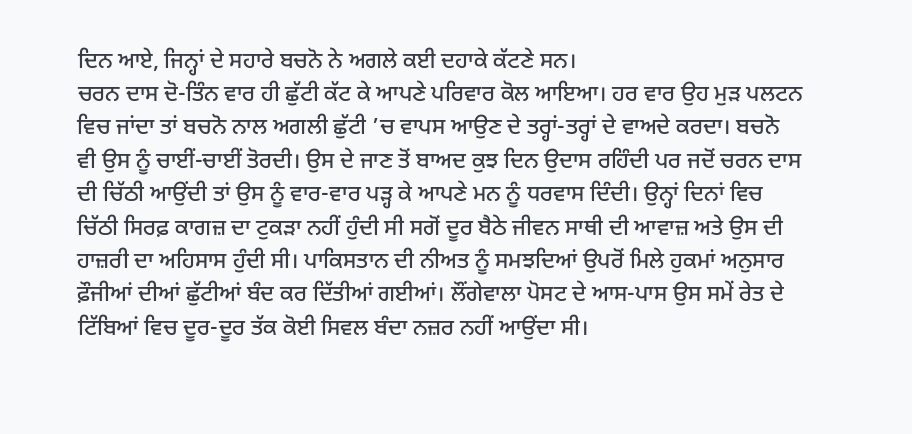ਦਿਨ ਆਏ, ਜਿਨ੍ਹਾਂ ਦੇ ਸਹਾਰੇ ਬਚਨੋ ਨੇ ਅਗਲੇ ਕਈ ਦਹਾਕੇ ਕੱਟਣੇ ਸਨ।
ਚਰਨ ਦਾਸ ਦੋ-ਤਿੰਨ ਵਾਰ ਹੀ ਛੁੱਟੀ ਕੱਟ ਕੇ ਆਪਣੇ ਪਰਿਵਾਰ ਕੋਲ ਆਇਆ। ਹਰ ਵਾਰ ਉਹ ਮੁੜ ਪਲਟਨ ਵਿਚ ਜਾਂਦਾ ਤਾਂ ਬਚਨੋ ਨਾਲ ਅਗਲੀ ਛੁੱਟੀ ’ਚ ਵਾਪਸ ਆਉਣ ਦੇ ਤਰ੍ਹਾਂ-ਤਰ੍ਹਾਂ ਦੇ ਵਾਅਦੇ ਕਰਦਾ। ਬਚਨੋ ਵੀ ਉਸ ਨੂੰ ਚਾਈਂ-ਚਾਈਂ ਤੋਰਦੀ। ਉਸ ਦੇ ਜਾਣ ਤੋਂ ਬਾਅਦ ਕੁਝ ਦਿਨ ਉਦਾਸ ਰਹਿੰਦੀ ਪਰ ਜਦੋਂ ਚਰਨ ਦਾਸ ਦੀ ਚਿੱਠੀ ਆਉਂਦੀ ਤਾਂ ਉਸ ਨੂੰ ਵਾਰ-ਵਾਰ ਪੜ੍ਹ ਕੇ ਆਪਣੇ ਮਨ ਨੂੰ ਧਰਵਾਸ ਦਿੰਦੀ। ਉਨ੍ਹਾਂ ਦਿਨਾਂ ਵਿਚ ਚਿੱਠੀ ਸਿਰਫ਼ ਕਾਗਜ਼ ਦਾ ਟੁਕੜਾ ਨਹੀਂ ਹੁੰਦੀ ਸੀ ਸਗੋਂ ਦੂਰ ਬੈਠੇ ਜੀਵਨ ਸਾਥੀ ਦੀ ਆਵਾਜ਼ ਅਤੇ ਉਸ ਦੀ ਹਾਜ਼ਰੀ ਦਾ ਅਹਿਸਾਸ ਹੁੰਦੀ ਸੀ। ਪਾਕਿਸਤਾਨ ਦੀ ਨੀਅਤ ਨੂੰ ਸਮਝਦਿਆਂ ਉਪਰੋਂ ਮਿਲੇ ਹੁਕਮਾਂ ਅਨੁਸਾਰ ਫ਼ੌਜੀਆਂ ਦੀਆਂ ਛੁੱਟੀਆਂ ਬੰਦ ਕਰ ਦਿੱਤੀਆਂ ਗਈਆਂ। ਲੌਂਗੇਵਾਲਾ ਪੋਸਟ ਦੇ ਆਸ-ਪਾਸ ਉਸ ਸਮੇਂ ਰੇਤ ਦੇ ਟਿੱਬਿਆਂ ਵਿਚ ਦੂਰ-ਦੂਰ ਤੱਕ ਕੋਈ ਸਿਵਲ ਬੰਦਾ ਨਜ਼ਰ ਨਹੀਂ ਆਉਂਦਾ ਸੀ।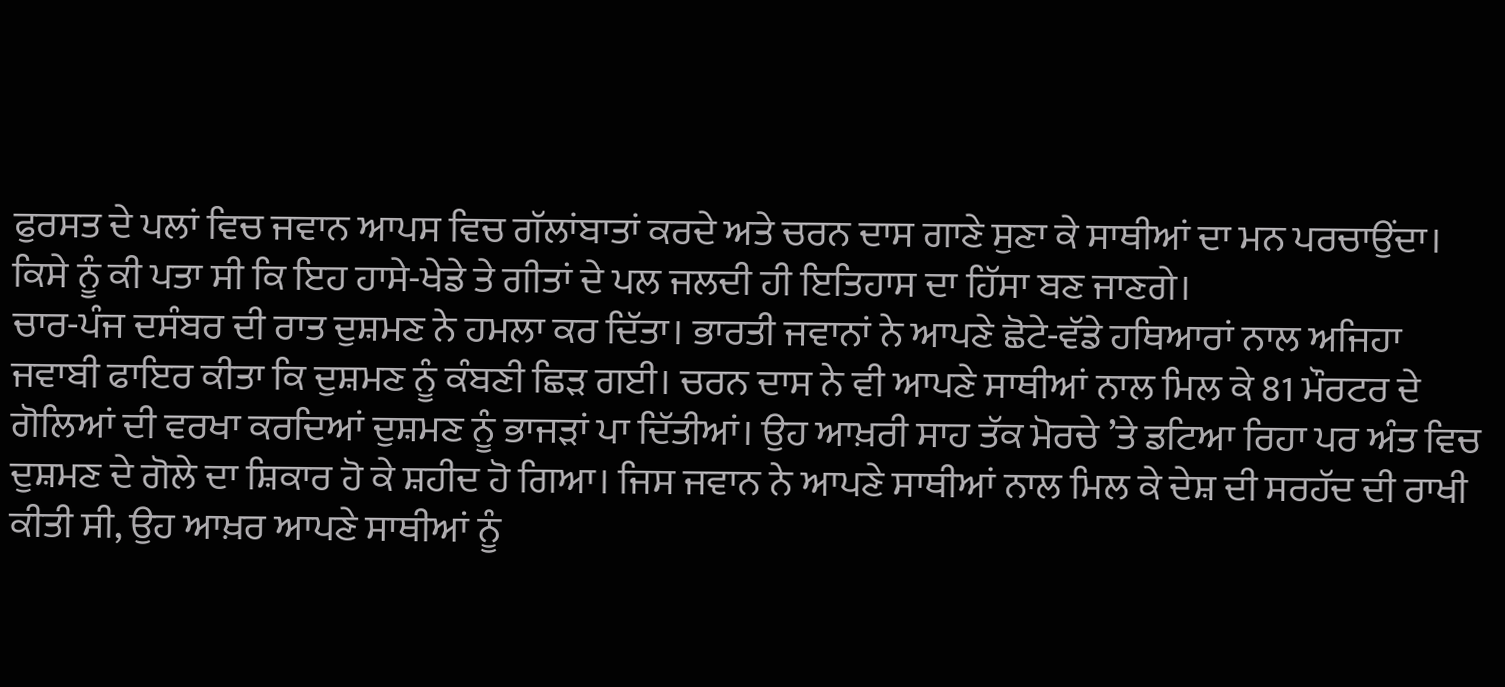ਫੁਰਸਤ ਦੇ ਪਲਾਂ ਵਿਚ ਜਵਾਨ ਆਪਸ ਵਿਚ ਗੱਲਾਂਬਾਤਾਂ ਕਰਦੇ ਅਤੇ ਚਰਨ ਦਾਸ ਗਾਣੇ ਸੁਣਾ ਕੇ ਸਾਥੀਆਂ ਦਾ ਮਨ ਪਰਚਾਉਂਦਾ। ਕਿਸੇ ਨੂੰ ਕੀ ਪਤਾ ਸੀ ਕਿ ਇਹ ਹਾਸੇ-ਖੇਡੇ ਤੇ ਗੀਤਾਂ ਦੇ ਪਲ ਜਲਦੀ ਹੀ ਇਤਿਹਾਸ ਦਾ ਹਿੱਸਾ ਬਣ ਜਾਣਗੇ।
ਚਾਰ-ਪੰਜ ਦਸੰਬਰ ਦੀ ਰਾਤ ਦੁਸ਼ਮਣ ਨੇ ਹਮਲਾ ਕਰ ਦਿੱਤਾ। ਭਾਰਤੀ ਜਵਾਨਾਂ ਨੇ ਆਪਣੇ ਛੋਟੇ-ਵੱਡੇ ਹਥਿਆਰਾਂ ਨਾਲ ਅਜਿਹਾ ਜਵਾਬੀ ਫਾਇਰ ਕੀਤਾ ਕਿ ਦੁਸ਼ਮਣ ਨੂੰ ਕੰਬਣੀ ਛਿੜ ਗਈ। ਚਰਨ ਦਾਸ ਨੇ ਵੀ ਆਪਣੇ ਸਾਥੀਆਂ ਨਾਲ ਮਿਲ ਕੇ 81 ਮੌਰਟਰ ਦੇ ਗੋਲਿਆਂ ਦੀ ਵਰਖਾ ਕਰਦਿਆਂ ਦੁਸ਼ਮਣ ਨੂੰ ਭਾਜੜਾਂ ਪਾ ਦਿੱਤੀਆਂ। ਉਹ ਆਖ਼ਰੀ ਸਾਹ ਤੱਕ ਮੋਰਚੇ ’ਤੇ ਡਟਿਆ ਰਿਹਾ ਪਰ ਅੰਤ ਵਿਚ ਦੁਸ਼ਮਣ ਦੇ ਗੋਲੇ ਦਾ ਸ਼ਿਕਾਰ ਹੋ ਕੇ ਸ਼ਹੀਦ ਹੋ ਗਿਆ। ਜਿਸ ਜਵਾਨ ਨੇ ਆਪਣੇ ਸਾਥੀਆਂ ਨਾਲ ਮਿਲ ਕੇ ਦੇਸ਼ ਦੀ ਸਰਹੱਦ ਦੀ ਰਾਖੀ ਕੀਤੀ ਸੀ, ਉਹ ਆਖ਼ਰ ਆਪਣੇ ਸਾਥੀਆਂ ਨੂੰ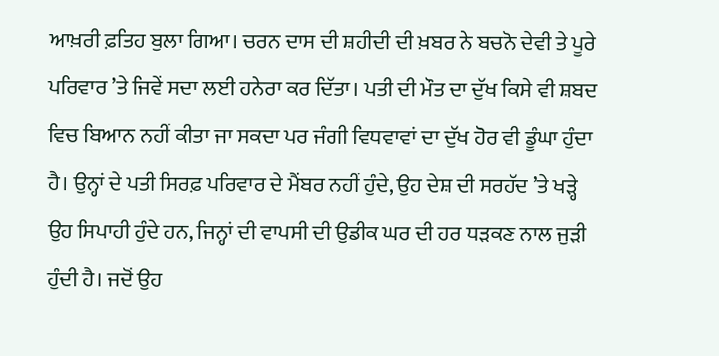ਆਖ਼ਰੀ ਫ਼ਤਿਹ ਬੁਲਾ ਗਿਆ। ਚਰਨ ਦਾਸ ਦੀ ਸ਼ਹੀਦੀ ਦੀ ਖ਼ਬਰ ਨੇ ਬਚਨੋ ਦੇਵੀ ਤੇ ਪੂਰੇ ਪਰਿਵਾਰ ’ਤੇ ਜਿਵੇਂ ਸਦਾ ਲਈ ਹਨੇਰਾ ਕਰ ਦਿੱਤਾ। ਪਤੀ ਦੀ ਮੌਤ ਦਾ ਦੁੱਖ ਕਿਸੇ ਵੀ ਸ਼ਬਦ ਵਿਚ ਬਿਆਨ ਨਹੀਂ ਕੀਤਾ ਜਾ ਸਕਦਾ ਪਰ ਜੰਗੀ ਵਿਧਵਾਵਾਂ ਦਾ ਦੁੱਖ ਹੋਰ ਵੀ ਡੂੰਘਾ ਹੁੰਦਾ ਹੈ। ਉਨ੍ਹਾਂ ਦੇ ਪਤੀ ਸਿਰਫ਼ ਪਰਿਵਾਰ ਦੇ ਮੈਂਬਰ ਨਹੀਂ ਹੁੰਦੇ, ਉਹ ਦੇਸ਼ ਦੀ ਸਰਹੱਦ ’ਤੇ ਖੜ੍ਹੇ ਉਹ ਸਿਪਾਹੀ ਹੁੰਦੇ ਹਨ, ਜਿਨ੍ਹਾਂ ਦੀ ਵਾਪਸੀ ਦੀ ਉਡੀਕ ਘਰ ਦੀ ਹਰ ਧੜਕਣ ਨਾਲ ਜੁੜੀ ਹੁੰਦੀ ਹੈ। ਜਦੋਂ ਉਹ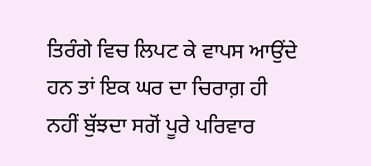ਤਿਰੰਗੇ ਵਿਚ ਲਿਪਟ ਕੇ ਵਾਪਸ ਆਉਂਦੇ ਹਨ ਤਾਂ ਇਕ ਘਰ ਦਾ ਚਿਰਾਗ਼ ਹੀ ਨਹੀਂ ਬੁੱਝਦਾ ਸਗੋਂ ਪੂਰੇ ਪਰਿਵਾਰ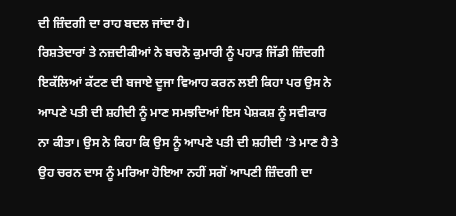ਦੀ ਜ਼ਿੰਦਗੀ ਦਾ ਰਾਹ ਬਦਲ ਜਾਂਦਾ ਹੈ।
ਰਿਸ਼ਤੇਦਾਰਾਂ ਤੇ ਨਜ਼ਦੀਕੀਆਂ ਨੇ ਬਚਨੋ ਕੁਮਾਰੀ ਨੂੰ ਪਹਾੜ ਜਿੱਡੀ ਜ਼ਿੰਦਗੀ ਇਕੱਲਿਆਂ ਕੱਟਣ ਦੀ ਬਜਾਏ ਦੂਜਾ ਵਿਆਹ ਕਰਨ ਲਈ ਕਿਹਾ ਪਰ ਉਸ ਨੇ ਆਪਣੇ ਪਤੀ ਦੀ ਸ਼ਹੀਦੀ ਨੂੰ ਮਾਣ ਸਮਝਦਿਆਂ ਇਸ ਪੇਸ਼ਕਸ਼ ਨੂੰ ਸਵੀਕਾਰ ਨਾ ਕੀਤਾ। ਉਸ ਨੇ ਕਿਹਾ ਕਿ ਉਸ ਨੂੰ ਆਪਣੇ ਪਤੀ ਦੀ ਸ਼ਹੀਦੀ ’ਤੇ ਮਾਣ ਹੈ ਤੇ ਉਹ ਚਰਨ ਦਾਸ ਨੂੰ ਮਰਿਆ ਹੋਇਆ ਨਹੀਂ ਸਗੋਂ ਆਪਣੀ ਜ਼ਿੰਦਗੀ ਦਾ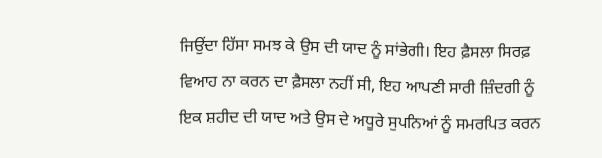ਜਿਉਂਦਾ ਹਿੱਸਾ ਸਮਝ ਕੇ ਉਸ ਦੀ ਯਾਦ ਨੂੰ ਸਾਂਭੇਗੀ। ਇਹ ਫ਼ੈਸਲਾ ਸਿਰਫ਼ ਵਿਆਹ ਨਾ ਕਰਨ ਦਾ ਫ਼ੈਸਲਾ ਨਹੀਂ ਸੀ, ਇਹ ਆਪਣੀ ਸਾਰੀ ਜ਼ਿੰਦਗੀ ਨੂੰ ਇਕ ਸ਼ਹੀਦ ਦੀ ਯਾਦ ਅਤੇ ਉਸ ਦੇ ਅਧੂਰੇ ਸੁਪਨਿਆਂ ਨੂੰ ਸਮਰਪਿਤ ਕਰਨ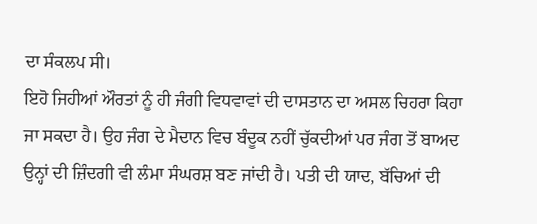ਦਾ ਸੰਕਲਪ ਸੀ।
ਇਹੋ ਜਿਹੀਆਂ ਔਰਤਾਂ ਨੂੰ ਹੀ ਜੰਗੀ ਵਿਧਵਾਵਾਂ ਦੀ ਦਾਸਤਾਨ ਦਾ ਅਸਲ ਚਿਹਰਾ ਕਿਹਾ ਜਾ ਸਕਦਾ ਹੈ। ਉਹ ਜੰਗ ਦੇ ਮੈਦਾਨ ਵਿਚ ਬੰਦੂਕ ਨਹੀਂ ਚੁੱਕਦੀਆਂ ਪਰ ਜੰਗ ਤੋਂ ਬਾਅਦ ਉਨ੍ਹਾਂ ਦੀ ਜ਼ਿੰਦਗੀ ਵੀ ਲੰਮਾ ਸੰਘਰਸ਼ ਬਣ ਜਾਂਦੀ ਹੈ। ਪਤੀ ਦੀ ਯਾਦ, ਬੱਚਿਆਂ ਦੀ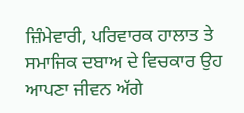ਜ਼ਿੰਮੇਵਾਰੀ, ਪਰਿਵਾਰਕ ਹਾਲਾਤ ਤੇ ਸਮਾਜਿਕ ਦਬਾਅ ਦੇ ਵਿਚਕਾਰ ਉਹ ਆਪਣਾ ਜੀਵਨ ਅੱਗੇ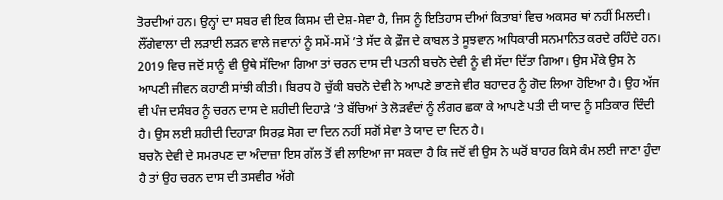ਤੋਰਦੀਆਂ ਹਨ। ਉਨ੍ਹਾਂ ਦਾ ਸਬਰ ਵੀ ਇਕ ਕਿਸਮ ਦੀ ਦੇਸ਼-ਸੇਵਾ ਹੈ, ਜਿਸ ਨੂੰ ਇਤਿਹਾਸ ਦੀਆਂ ਕਿਤਾਬਾਂ ਵਿਚ ਅਕਸਰ ਥਾਂ ਨਹੀਂ ਮਿਲਦੀ। ਲੌਂਗੇਵਾਲਾ ਦੀ ਲੜਾਈ ਲੜਨ ਵਾਲੇ ਜਵਾਨਾਂ ਨੂੰ ਸਮੇਂ-ਸਮੇਂ ’ਤੇ ਸੱਦ ਕੇ ਫ਼ੌਜ ਦੇ ਕਾਬਲ ਤੇ ਸੂਝਵਾਨ ਅਧਿਕਾਰੀ ਸਨਮਾਨਿਤ ਕਰਦੇ ਰਹਿੰਦੇ ਹਨ। 2019 ਵਿਚ ਜਦੋਂ ਸਾਨੂੰ ਵੀ ਉਥੇ ਸੱਦਿਆ ਗਿਆ ਤਾਂ ਚਰਨ ਦਾਸ ਦੀ ਪਤਨੀ ਬਚਨੋ ਦੇਵੀ ਨੂੰ ਵੀ ਸੱਦਾ ਦਿੱਤਾ ਗਿਆ। ਉਸ ਮੌਕੇ ਉਸ ਨੇ ਆਪਣੀ ਜੀਵਨ ਕਹਾਣੀ ਸਾਂਝੀ ਕੀਤੀ। ਬਿਰਧ ਹੋ ਚੁੱਕੀ ਬਚਨੋ ਦੇਵੀ ਨੇ ਆਪਣੇ ਭਾਣਜੇ ਵੀਰ ਬਹਾਦਰ ਨੂੰ ਗੋਦ ਲਿਆ ਹੋਇਆ ਹੈ। ਉਹ ਅੱਜ ਵੀ ਪੰਜ ਦਸੰਬਰ ਨੂੰ ਚਰਨ ਦਾਸ ਦੇ ਸ਼ਹੀਦੀ ਦਿਹਾੜੇ ’ਤੇ ਬੱਚਿਆਂ ਤੇ ਲੋੜਵੰਦਾਂ ਨੂੰ ਲੰਗਰ ਛਕਾ ਕੇ ਆਪਣੇ ਪਤੀ ਦੀ ਯਾਦ ਨੂੰ ਸਤਿਕਾਰ ਦਿੰਦੀ ਹੈ। ਉਸ ਲਈ ਸ਼ਹੀਦੀ ਦਿਹਾੜਾ ਸਿਰਫ਼ ਸੋਗ ਦਾ ਦਿਨ ਨਹੀਂ ਸਗੋਂ ਸੇਵਾ ਤੇ ਯਾਦ ਦਾ ਦਿਨ ਹੈ।
ਬਚਨੋ ਦੇਵੀ ਦੇ ਸਮਰਪਣ ਦਾ ਅੰਦਾਜ਼ਾ ਇਸ ਗੱਲ ਤੋਂ ਵੀ ਲਾਇਆ ਜਾ ਸਕਦਾ ਹੈ ਕਿ ਜਦੋਂ ਵੀ ਉਸ ਨੇ ਘਰੋਂ ਬਾਹਰ ਕਿਸੇ ਕੰਮ ਲਈ ਜਾਣਾ ਹੁੰਦਾ ਹੈ ਤਾਂ ਉਹ ਚਰਨ ਦਾਸ ਦੀ ਤਸਵੀਰ ਅੱਗੇ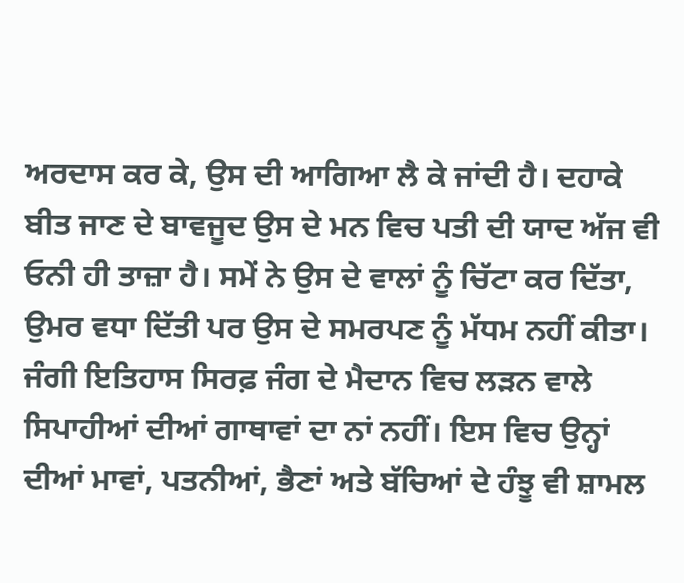ਅਰਦਾਸ ਕਰ ਕੇ, ਉਸ ਦੀ ਆਗਿਆ ਲੈ ਕੇ ਜਾਂਦੀ ਹੈ। ਦਹਾਕੇ ਬੀਤ ਜਾਣ ਦੇ ਬਾਵਜੂਦ ਉਸ ਦੇ ਮਨ ਵਿਚ ਪਤੀ ਦੀ ਯਾਦ ਅੱਜ ਵੀ ਓਨੀ ਹੀ ਤਾਜ਼ਾ ਹੈ। ਸਮੇਂ ਨੇ ਉਸ ਦੇ ਵਾਲਾਂ ਨੂੰ ਚਿੱਟਾ ਕਰ ਦਿੱਤਾ, ਉਮਰ ਵਧਾ ਦਿੱਤੀ ਪਰ ਉਸ ਦੇ ਸਮਰਪਣ ਨੂੰ ਮੱਧਮ ਨਹੀਂ ਕੀਤਾ। ਜੰਗੀ ਇਤਿਹਾਸ ਸਿਰਫ਼ ਜੰਗ ਦੇ ਮੈਦਾਨ ਵਿਚ ਲੜਨ ਵਾਲੇ ਸਿਪਾਹੀਆਂ ਦੀਆਂ ਗਾਥਾਵਾਂ ਦਾ ਨਾਂ ਨਹੀਂ। ਇਸ ਵਿਚ ਉਨ੍ਹਾਂ ਦੀਆਂ ਮਾਵਾਂ, ਪਤਨੀਆਂ, ਭੈਣਾਂ ਅਤੇ ਬੱਚਿਆਂ ਦੇ ਹੰਝੂ ਵੀ ਸ਼ਾਮਲ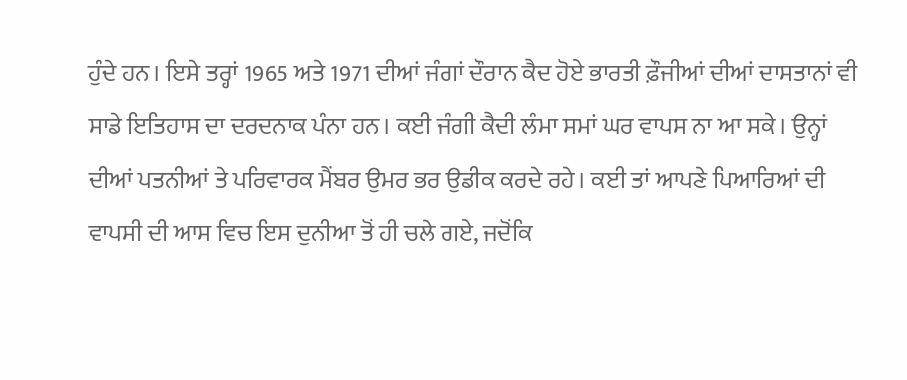ਹੁੰਦੇ ਹਨ। ਇਸੇ ਤਰ੍ਹਾਂ 1965 ਅਤੇ 1971 ਦੀਆਂ ਜੰਗਾਂ ਦੌਰਾਨ ਕੈਦ ਹੋਏ ਭਾਰਤੀ ਫ਼ੌਜੀਆਂ ਦੀਆਂ ਦਾਸਤਾਨਾਂ ਵੀ ਸਾਡੇ ਇਤਿਹਾਸ ਦਾ ਦਰਦਨਾਕ ਪੰਨਾ ਹਨ। ਕਈ ਜੰਗੀ ਕੈਦੀ ਲੰਮਾ ਸਮਾਂ ਘਰ ਵਾਪਸ ਨਾ ਆ ਸਕੇ। ਉਨ੍ਹਾਂ ਦੀਆਂ ਪਤਨੀਆਂ ਤੇ ਪਰਿਵਾਰਕ ਮੈਂਬਰ ਉਮਰ ਭਰ ਉਡੀਕ ਕਰਦੇ ਰਹੇ। ਕਈ ਤਾਂ ਆਪਣੇ ਪਿਆਰਿਆਂ ਦੀ ਵਾਪਸੀ ਦੀ ਆਸ ਵਿਚ ਇਸ ਦੁਨੀਆ ਤੋਂ ਹੀ ਚਲੇ ਗਏ, ਜਦੋਂਕਿ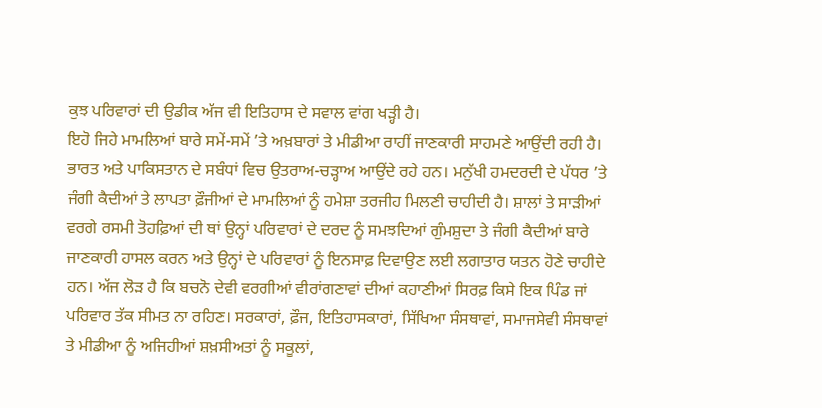ਕੁਝ ਪਰਿਵਾਰਾਂ ਦੀ ਉਡੀਕ ਅੱਜ ਵੀ ਇਤਿਹਾਸ ਦੇ ਸਵਾਲ ਵਾਂਗ ਖੜ੍ਹੀ ਹੈ।
ਇਹੋ ਜਿਹੇ ਮਾਮਲਿਆਂ ਬਾਰੇ ਸਮੇਂ-ਸਮੇਂ ’ਤੇ ਅਖ਼ਬਾਰਾਂ ਤੇ ਮੀਡੀਆ ਰਾਹੀਂ ਜਾਣਕਾਰੀ ਸਾਹਮਣੇ ਆਉਂਦੀ ਰਹੀ ਹੈ। ਭਾਰਤ ਅਤੇ ਪਾਕਿਸਤਾਨ ਦੇ ਸਬੰਧਾਂ ਵਿਚ ਉਤਰਾਅ-ਚੜ੍ਹਾਅ ਆਉਂਦੇ ਰਹੇ ਹਨ। ਮਨੁੱਖੀ ਹਮਦਰਦੀ ਦੇ ਪੱਧਰ ’ਤੇ ਜੰਗੀ ਕੈਦੀਆਂ ਤੇ ਲਾਪਤਾ ਫ਼ੌਜੀਆਂ ਦੇ ਮਾਮਲਿਆਂ ਨੂੰ ਹਮੇਸ਼ਾ ਤਰਜੀਹ ਮਿਲਣੀ ਚਾਹੀਦੀ ਹੈ। ਸ਼ਾਲਾਂ ਤੇ ਸਾੜੀਆਂ ਵਰਗੇ ਰਸਮੀ ਤੋਹਫ਼ਿਆਂ ਦੀ ਥਾਂ ਉਨ੍ਹਾਂ ਪਰਿਵਾਰਾਂ ਦੇ ਦਰਦ ਨੂੰ ਸਮਝਦਿਆਂ ਗੁੰਮਸ਼ੁਦਾ ਤੇ ਜੰਗੀ ਕੈਦੀਆਂ ਬਾਰੇ ਜਾਣਕਾਰੀ ਹਾਸਲ ਕਰਨ ਅਤੇ ਉਨ੍ਹਾਂ ਦੇ ਪਰਿਵਾਰਾਂ ਨੂੰ ਇਨਸਾਫ਼ ਦਿਵਾਉਣ ਲਈ ਲਗਾਤਾਰ ਯਤਨ ਹੋਣੇ ਚਾਹੀਦੇ ਹਨ। ਅੱਜ ਲੋੜ ਹੈ ਕਿ ਬਚਨੋ ਦੇਵੀ ਵਰਗੀਆਂ ਵੀਰਾਂਗਣਾਵਾਂ ਦੀਆਂ ਕਹਾਣੀਆਂ ਸਿਰਫ਼ ਕਿਸੇ ਇਕ ਪਿੰਡ ਜਾਂ ਪਰਿਵਾਰ ਤੱਕ ਸੀਮਤ ਨਾ ਰਹਿਣ। ਸਰਕਾਰਾਂ, ਫ਼ੌਜ, ਇਤਿਹਾਸਕਾਰਾਂ, ਸਿੱਖਿਆ ਸੰਸਥਾਵਾਂ, ਸਮਾਜਸੇਵੀ ਸੰਸਥਾਵਾਂ ਤੇ ਮੀਡੀਆ ਨੂੰ ਅਜਿਹੀਆਂ ਸ਼ਖ਼ਸੀਅਤਾਂ ਨੂੰ ਸਕੂਲਾਂ,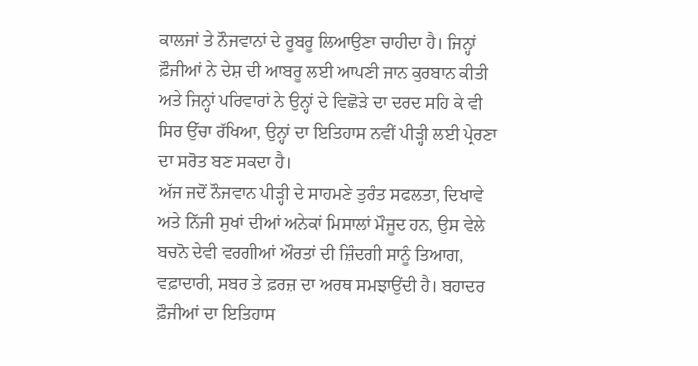ਕਾਲਜਾਂ ਤੇ ਨੌਜਵਾਨਾਂ ਦੇ ਰੂਬਰੂ ਲਿਆਉਣਾ ਚਾਹੀਦਾ ਹੈ। ਜਿਨ੍ਹਾਂ ਫ਼ੌਜੀਆਂ ਨੇ ਦੇਸ਼ ਦੀ ਆਬਰੂ ਲਈ ਆਪਣੀ ਜਾਨ ਕੁਰਬਾਨ ਕੀਤੀ ਅਤੇ ਜਿਨ੍ਹਾਂ ਪਰਿਵਾਰਾਂ ਨੇ ਉਨ੍ਹਾਂ ਦੇ ਵਿਛੋੜੇ ਦਾ ਦਰਦ ਸਹਿ ਕੇ ਵੀ ਸਿਰ ਉੱਚਾ ਰੱਖਿਆ, ਉਨ੍ਹਾਂ ਦਾ ਇਤਿਹਾਸ ਨਵੀਂ ਪੀੜ੍ਹੀ ਲਈ ਪ੍ਰੇਰਣਾ ਦਾ ਸਰੋਤ ਬਣ ਸਕਦਾ ਹੈ।
ਅੱਜ ਜਦੋਂ ਨੌਜਵਾਨ ਪੀੜ੍ਹੀ ਦੇ ਸਾਹਮਣੇ ਤੁਰੰਤ ਸਫਲਤਾ, ਦਿਖਾਵੇ ਅਤੇ ਨਿੱਜੀ ਸੁਖਾਂ ਦੀਆਂ ਅਨੇਕਾਂ ਮਿਸਾਲਾਂ ਮੌਜੂਦ ਹਨ, ਉਸ ਵੇਲੇ ਬਚਨੋ ਦੇਵੀ ਵਰਗੀਆਂ ਔਰਤਾਂ ਦੀ ਜ਼ਿੰਦਗੀ ਸਾਨੂੰ ਤਿਆਗ, ਵਫ਼ਾਦਾਰੀ, ਸਬਰ ਤੇ ਫ਼ਰਜ਼ ਦਾ ਅਰਥ ਸਮਝਾਉਂਦੀ ਹੈ। ਬਹਾਦਰ ਫ਼ੌਜੀਆਂ ਦਾ ਇਤਿਹਾਸ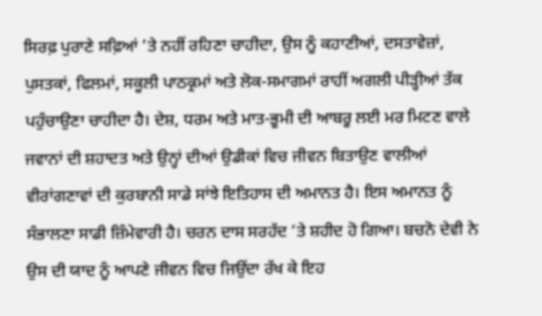ਸਿਰਫ਼ ਪੁਰਾਣੇ ਸਫ਼ਿਆਂ ’ਤੇ ਨਹੀਂ ਰਹਿਣਾ ਚਾਹੀਦਾ, ਉਸ ਨੂੰ ਕਹਾਣੀਆਂ, ਦਸਤਾਵੇਜ਼ਾਂ, ਪੁਸਤਕਾਂ, ਫਿਲਮਾਂ, ਸਕੂਲੀ ਪਾਠਕ੍ਰਮਾਂ ਅਤੇ ਲੋਕ-ਸਮਾਗਮਾਂ ਰਾਹੀਂ ਅਗਲੀ ਪੀੜ੍ਹੀਆਂ ਤੱਕ ਪਹੁੰਚਾਉਣਾ ਚਾਹੀਦਾ ਹੈ। ਦੇਸ਼, ਧਰਮ ਅਤੇ ਮਾਤ-ਭੂਮੀ ਦੀ ਆਬਰੂ ਲਈ ਮਰ ਮਿਟਣ ਵਾਲੇ ਜਵਾਨਾਂ ਦੀ ਸ਼ਹਾਦਤ ਅਤੇ ਉਨ੍ਹਾਂ ਦੀਆਂ ਉਡੀਕਾਂ ਵਿਚ ਜੀਵਨ ਬਿਤਾਉਣ ਵਾਲੀਆਂ ਵੀਰਾਂਗਣਾਵਾਂ ਦੀ ਕੁਰਬਾਨੀ ਸਾਡੇ ਸਾਂਝੇ ਇਤਿਹਾਸ ਦੀ ਅਮਾਨਤ ਹੈ। ਇਸ ਅਮਾਨਤ ਨੂੰ ਸੰਭਾਲਣਾ ਸਾਡੀ ਜ਼ਿੰਮੇਵਾਰੀ ਹੈ। ਚਰਨ ਦਾਸ ਸਰਹੱਦ ’ਤੇ ਸ਼ਹੀਦ ਹੋ ਗਿਆ। ਬਚਨੋ ਦੇਵੀ ਨੇ ਉਸ ਦੀ ਯਾਦ ਨੂੰ ਆਪਣੇ ਜੀਵਨ ਵਿਚ ਜਿਉਂਦਾ ਰੱਖ ਕੇ ਇਹ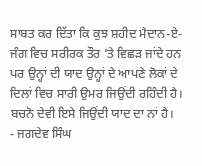ਸਾਬਤ ਕਰ ਦਿੱਤਾ ਕਿ ਕੁਝ ਸ਼ਹੀਦ ਮੈਦਾਨ-ਏ-ਜੰਗ ਵਿਚ ਸਰੀਰਕ ਤੌਰ ’ਤੇ ਵਿਛੜ ਜਾਂਦੇ ਹਨ ਪਰ ਉਨ੍ਹਾਂ ਦੀ ਯਾਦ ਉਨ੍ਹਾਂ ਦੇ ਆਪਣੇ ਲੋਕਾਂ ਦੇ ਦਿਲਾਂ ਵਿਚ ਸਾਰੀ ਉਮਰ ਜਿਉਂਦੀ ਰਹਿੰਦੀ ਹੈ। ਬਚਨੋ ਦੇਵੀ ਇਸੇ ਜਿਉਂਦੀ ਯਾਦ ਦਾ ਨਾਂ ਹੈ।
- ਜਗਦੇਵ ਸਿੰਘ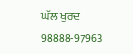ਘੱਲ ਖੁਰਦ
98888-97963